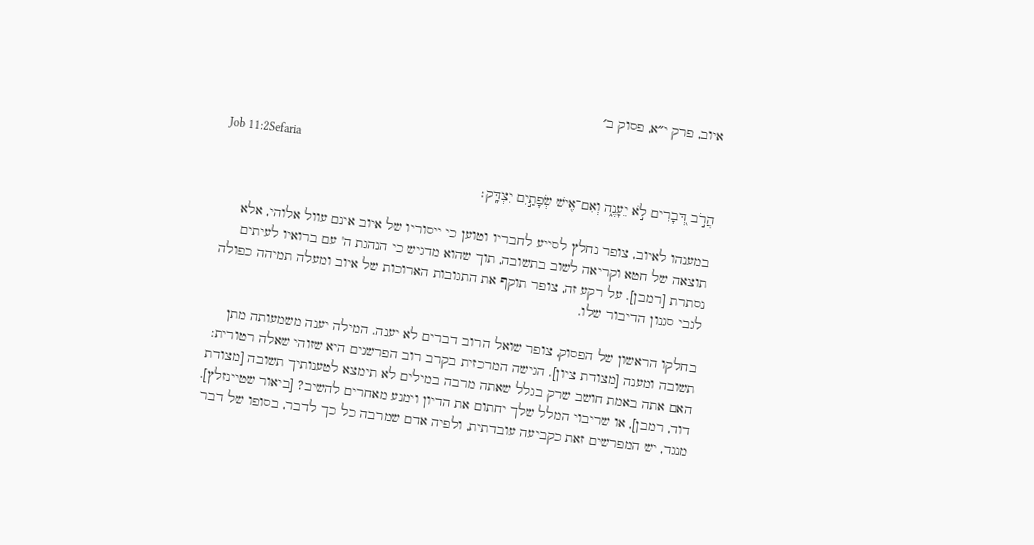איוב, פרק י״א, פסוק ב׳

Job 11:2Sefaria

הֲרֹ֣ב דְּ֭בָרִים לֹ֣א יֵעָנֶ֑ה וְאִם־אִ֖ישׁ שְׂפָתַ֣יִם יִצְדָּֽק׃

במענהו לאיוב, צופר נחלץ לסייע לחבריו וטוען כי ייסוריו של איוב אינם עוול אלוהי, אלא תוצאה של חטא וקריאה לשוב בתשובה, תוך שהוא מדגיש כי הנהגת ה' עם ברואיו לעיתים נסתרת [רמבן]. על רקע זה, צופר תוקף את התגובות הארוכות של איוב ומעלה תמיהה כפולה לגבי סגנון הדיבור שלו.

בחלקו הראשון של הפסוק, צופר שואל הרוב דברים לא יענה. המילה יענה משמעותה מתן תשובה ומענה [מצודת ציון]. הגישה המרכזית בקרב רוב הפרשנים היא שזוהי שאלה רטורית: האם אתה באמת חושב שרק בגלל שאתה מרבה במילים לא תימצא לטענותיך תשובה [מצודת דוד, רמבן], או שריבוי המלל שלך יחתום את הדיון וימנע מאחרים להשיב? [ביאור שטיינזלץ]. מנגד, יש המפרשים זאת כקביעה עובדתית, ולפיה אדם שמרבה כל כך לדבר, בסופו של דבר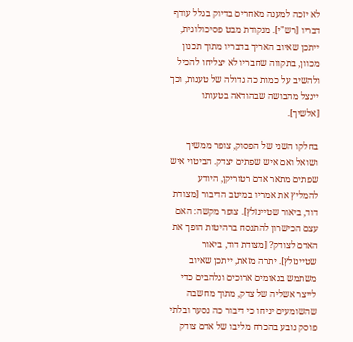לא יזכה למענה מאחרים בדיוק בגלל עודף דבריו [רש"י]. מנקודת מבט פסיכולוגית, ייתכן שאיוב האריך בדבריו מתוך תכנון מכוון, בתקווה שחבריו לא יצליחו להכיל ולהשיב על כמות כה גדולה של טענות, וכך יינצל מהבושה שבהודאה בטעותו [אלשיך].

בחלקו השני של הפסוק, צופר ממשיך ושואל ואם איש שפתים יצדק. הביטוי איש שפתים מתאר אדם רטוריקן, היודע להמליץ את אמריו במיטב הדיבור [מצודת דוד, ביאור שטיינזלץ]. צופר מקשה: האם עצם הכישרון להתנסח ברהיטות הופך את האדם לצודק? [מצודת דוד, ביאור שטיינזלץ]. יתרה מזאת, ייתכן שאיוב משתמש בנאומים ארוכים ונלהבים כדי לייצר אשליה של צדק, מתוך מחשבה שהשומעים יניחו כי דיבור כה נסער ובלתי פוסק נובע בהכרח מליבו של אדם צודק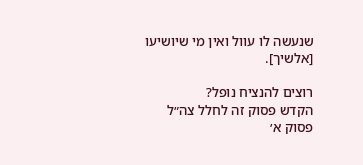שנעשה לו עוול ואין מי שיושיעו [אלשיך].

רוצים להנציח נופל?
הקדש פסוק זה לחלל צה״ל
פסוק א׳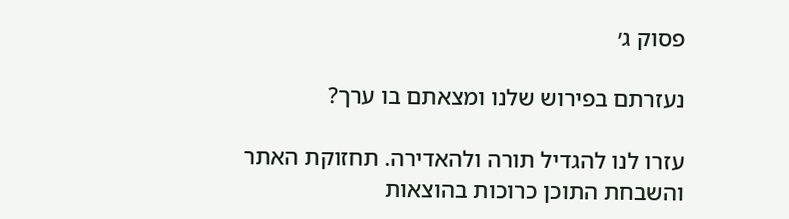פסוק ג׳

נעזרתם בפירוש שלנו ומצאתם בו ערך?

עזרו לנו להגדיל תורה ולהאדירה. תחזוקת האתר והשבחת התוכן כרוכות בהוצאות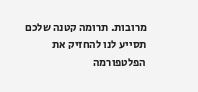מרובות. תרומה קטנה שלכם תסייע לנו להחזיק את הפלטפורמה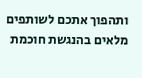ותהפוך אתכם לשותפים מלאים בהנגשת חוכמת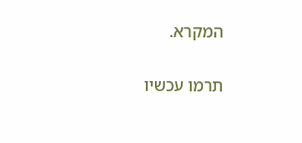המקרא.

תרמו עכשיו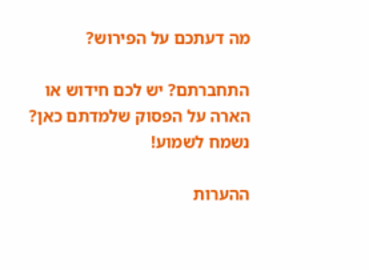מה דעתכם על הפירוש?

התחברתם? יש לכם חידוש או הארה על הפסוק שלמדתם כאן? נשמח לשמוע!

ההערות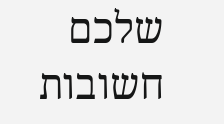שלכם חשובות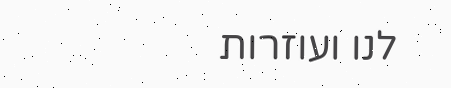לנו ועוזרות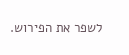לשפר את הפירוש.